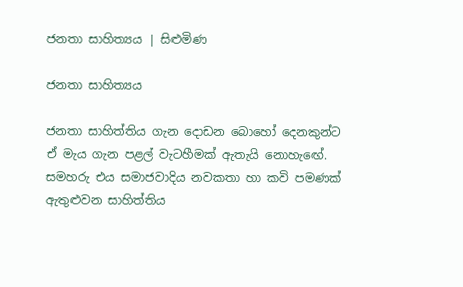ජනතා සාහිත්‍යය | සිළුමිණ

ජනතා සාහිත්‍යය

ජනතා සාහිත්තිය ගැන දොඩන බොහෝ දෙනකුන්ට ඒ මැය ගැන පළල් වැටහීමක් ඇතැයි නොහැ‍ඟේ. සමහරු එය සමාජවාදිය නවකතා හා කවි පමණක් ඇතුළුවන සාහිත්තිය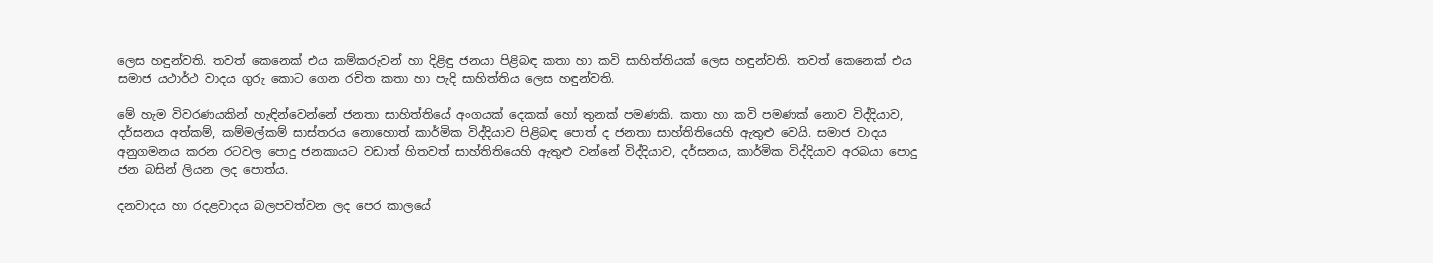ලෙස හඳුන්වති. තවත් කෙනෙක් එය කම්කරුවන් හා දිළිඳු ජනයා පිළිබඳ කතා හා කවි සාහිත්තියක් ලෙස හඳුන්වති. තවත් කෙනෙක් එය සමාජ යථාර්ථ වාදය ගුරු කොට ගෙන රචිත කතා හා පැදි සාහිත්තිය ලෙස හඳුන්වති.

මේ හැම විවරණයකින් හැඳින්වෙන්නේ ජනතා සාහිත්තියේ අංගයක් දෙකක් හෝ තුනක් පමණකි. කතා හා කවි පමණක් නොව විද්දියාව, දර්සනය අත්කම්, කම්මල්කම් සාස්තරය නොහොත් කාර්මික විද්දියාව පිළිබඳ පොත් ද ජනතා සාහ්තිතියෙහි ඇතුළු වෙයි. සමාජ වාදය අනුගමනය කරන රටවල පොදු ජනකායට වඩාත් හිතවත් සාහ්තිතියෙහි ඇතුළු වන්නේ විද්දියාව, දර්සනය, කාර්මික විද්දියාව අරබයා පොදු ජන බසින් ලියන ලද පොත්ය.

දනවාදය හා රදළවාදය බලපවත්වන ලද පෙර කාලයේ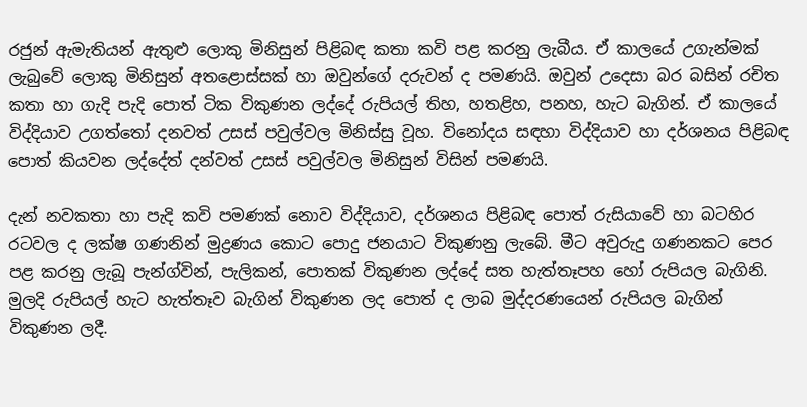රජුන් ඇමැතියන් ඇතුළු ලොකු මිනිසුන් පිළිබඳ කතා කවි පළ කරනු ලැබීය. ඒ කාලයේ උගැන්මක් ලැබුවේ ලොකු මිනිසුන් අතළොස්සක් හා ඔවුන්ගේ දරුවන් ද පමණයි. ඔවුන් උදෙසා බර බසින් රචිත කතා හා ගැදි පැදි පොත් ටික විකුණන ලද්දේ රුපියල් තිහ, හතළිහ, පනහ, හැට බැගින්. ඒ කාලයේ විද්දියාව උගත්තෝ දනවත් උසස් පවුල්වල මිනිස්සු වූහ. විනෝදය සඳහා විද්දියාව හා දර්ශනය පිළිබඳ පොත් කියවන ලද්දේත් දන්වත් උසස් පවුල්වල මිනිසුන් විසින් පමණයි.

දැන් නවකතා හා පැදි කවි පමණක් නොව විද්දියාව, දර්ශනය පිළිබඳ පොත් රුසියාවේ හා බටහිර රටවල ද ලක්ෂ ගණනින් මුද්‍රණය කොට පොදු ජනයාට විකුණනු ලැබේ. මීට අවුරුදු ගණනකට පෙර පළ කරනු ලැබූ පැන්ග්වින්, පැලිකන්, පොතක් විකුණන ලද්දේ සත හැත්තෑපහ හෝ රුපියල බැගිනි. මුලදි රුපියල් හැට හැත්තෑව බැගින් විකුණන ලද පොත් ද ලාබ මුද්දරණයෙන් රුපියල බැගින් විකුණන ලදී.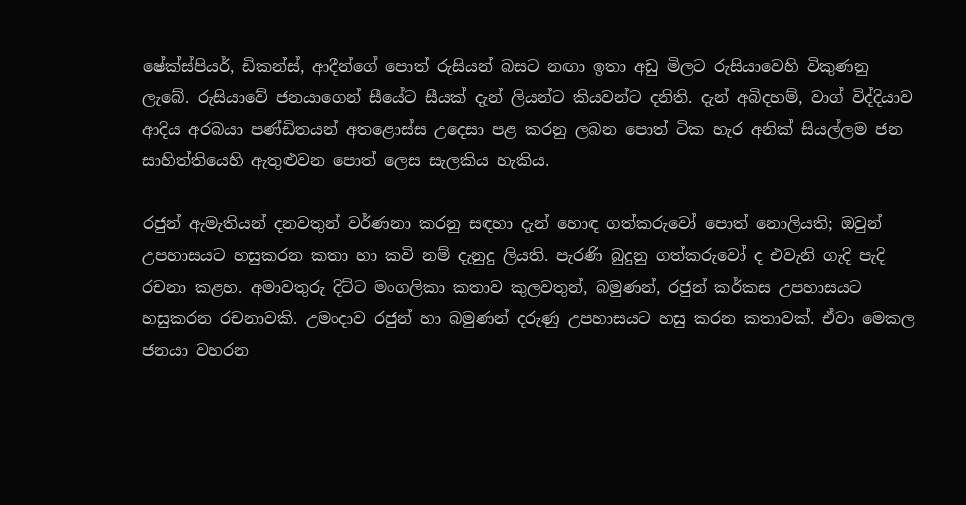ෂේක්ස්පියර්, ඩිකන්ස්, ආදීන්ගේ පොත් රුසියන් බසට නඟා ඉතා අඩු මිලට රුසියාවෙහි විකුණනු ලැබේ. රුසියාවේ ජනයාගෙන් සීයේට සීයක් දැන් ලියන්ට කියවන්ට දනිති. දැන් අබිදහම්, වාග් විද්දියාව ආදිය අරබයා පණ්ඩිතයන් අතළොස්ස උදෙසා පළ කරනු ලබන පොත් ටික හැර අනික් සියල්ලම ජන සාහිත්තියෙහි ඇතුළුවන පොත් ලෙස සැලකිය හැකිය.

රජුන් ඇමැතියන් දනවතුන් වර්ණනා කරනු සඳහා දැන් හොඳ ගත්කරුවෝ පොත් නොලියති; ඔවුන් උපහාසයට හසුකරන කතා හා කවි නම් දැනුදු ලියති. පැරණි බුදුනු ගත්කරුවෝ ද එවැනි ගැදි පැදි රචනා කළහ. අමාවතුරු දිට්ට මංගලිකා කතාව කුලවතුන්, බමුණන්, රජුන් කර්කස උපහාසයට හසුකරන රචනාවකි. උමංදාව රජුන් හා බමුණන් දරුණු උපහාසයට හසු කරන කතාවක්. ඒවා මෙකල ජනයා වහරන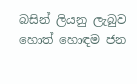බසින් ලියනු ලැබුව හොත් හොඳම ජන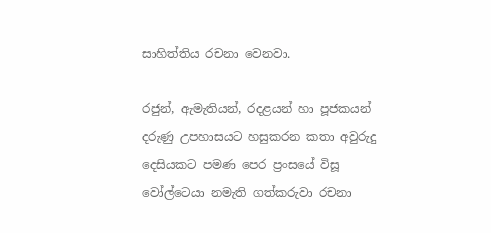සාහිත්තිය රචනා වෙනවා.

රජුන්, ඇමැතියන්, රදළයන් හා පූජකයන් දරුණු උපහාසයට හසුකරන කතා අවුරුදු දෙසියකට පමණ පෙර ප්‍රංසයේ විසූ වෝල්ටෙයා නමැති ගත්කරුවා රචනා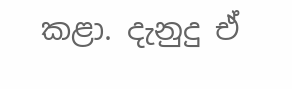කළා. දැනුදු ඒ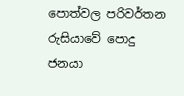පොත්වල පරිවර්තන රුසියාවේ පොදු ජනයා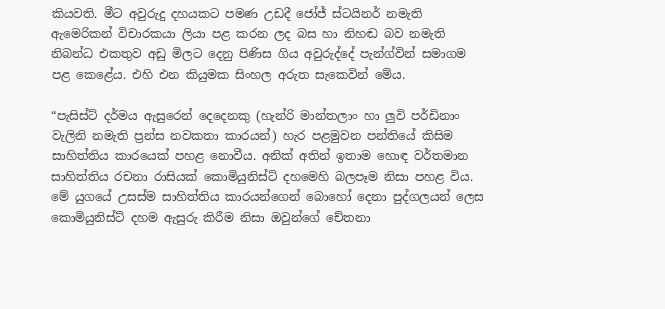කියවති. මීට අවුරුදු දහයකට පමණ උඩදී ජෝජ් ස්ටයිනර් නමැති ඇමෙරිකන් විචාරකයා ලියා පළ කරන ලද බස හා නිහඬ බව නමැති නිබන්ධ එකතුව අඩු මිලට දෙනු පිණිස ගිය අවුරුද්දේ පැන්ග්වින් සමාගම පළ කෙළේය. එහි එන කියුමක සිංහල අරුත සැකෙවින් මේය.

“පැසිස්ට් දර්මය ඇසුරෙන් දෙදෙනකු (හැන්රි මාන්තලාං හා ලුවි පර්ඩිනාං වැලිනි නමැති ප්‍රන්ස නවකතා කාරයන්) හැර පළමුවන පන්තියේ කිසිම සාහිත්තිය කාරයෙක් පහළ නොවීය. අනික් අතින් ඉතාම හොඳ වර්තමාන සාහිත්තිය රචනා රාසියක් කොමියුනිස්ට් දහමෙහි බලපෑම නිසා පහළ විය. මේ යුගයේ උසස්ම සාහිත්තිය කාරයන්ගෙන් බොහෝ දෙනා පුද්ගලයන් ලෙස කොමියුනිස්ට් දහම ඇසුරු කිරීම නිසා ඔවුන්ගේ චේතනා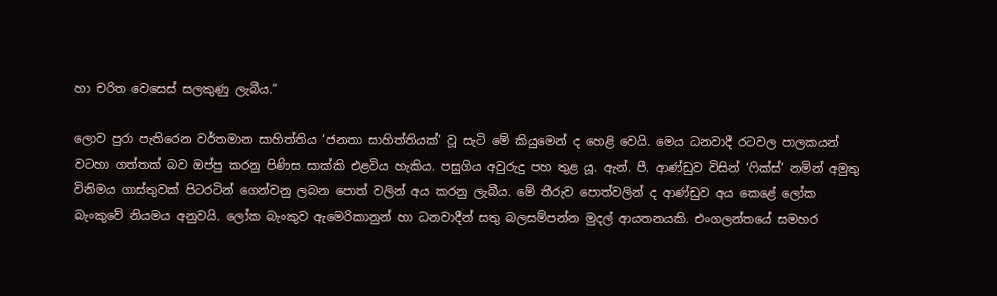හා චරිත වෙසෙස් සලකුණු ලැබීය.”

ලොව පුරා පැතිරෙන වර්තමාන සාහිත්තිය ‘ජනතා සාහිත්තියක්’ වූ සැටි මේ කියුමෙන් ද හෙළි වෙයි. මෙය ධනවාදී රටවල පාලකයන් වටහා ගත්තක් බව ඔප්පු කරනු පිණිස සාක්කි එළවිය හැකිය. පසුගිය අවුරුදු පහ තුළ යූ. ඇන්. පී. ආණ්ඩුව විසින් ‘ෆික්ස්’ නමින් අමුතු විනිමය ගාස්තුවක් පිටරටින් ගෙන්වනු ලබන පොත් වලින් අය කරනු ලැබීය. මේ තීරුව පොත්වලින් ද ආණ්ඩුව අය කෙළේ ලෝක බැංකුවේ නියමය අනුවයි. ලෝක බැංකුව ඇමෙරිකානුන් හා ධනවාදීන් සතු බලසම්පන්න මුදල් ආයතනයකි. එංගලන්තයේ සමහර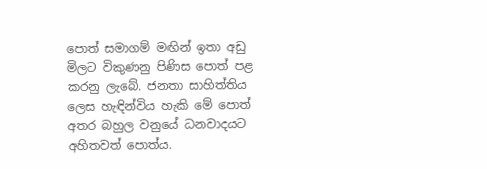පොත් සමාගම් මඟින් ඉතා අඩු මිලට විකුණනු පිණිස පොත් පළ කරනු ලැබේ. ජනතා සාහිත්තිය ලෙස හැඳින්විය හැකි මේ පොත් අතර බහුල වනුයේ ධනවාදයට අහිතවත් පොත්ය.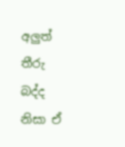අලුත් තීරු බද්ද නිසා ඒ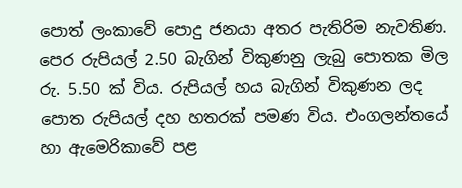පොත් ලංකාවේ පොදු ජනයා අතර පැතිරිම නැවතිණ. පෙර රුපියල් 2.50 බැගින් විකුණනු ලැබු පොතක මිල රු. 5.50 ක් විය. රුපියල් හය බැගින් විකුණන ලද පොත රුපියල් දහ හතරක් පමණ විය. එංගලන්තයේ හා ඇමෙරිකාවේ පළ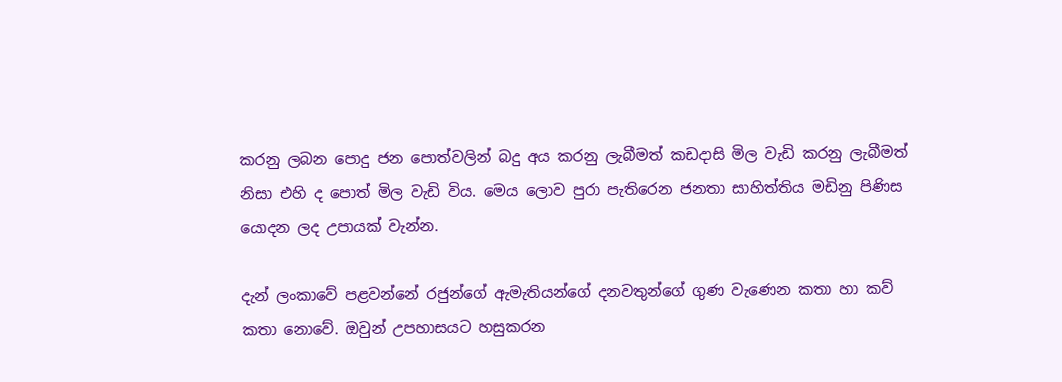කරනු ලබන පොදු ජන පොත්වලින් බදු අය කරනු ලැබීමත් කඩදාසි මිල වැඩි කරනු ලැබීමත් නිසා එහි ද පොත් මිල වැඩි විය. මෙය ලොව පුරා පැතිරෙන ජනතා සාහිත්තිය මඩිනු පිණිස යොදන ලද උපායක් වැන්න.

දැන් ලංකාවේ පළවන්නේ රජුන්ගේ ඇමැතියන්ගේ දනවතුන්ගේ ගුණ වැණෙන කතා හා කව් කතා නොවේ. ඔවුන් උපහාසයට හසුකරන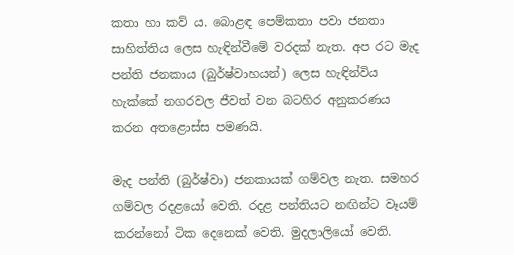කතා හා කව් ය. බොළඳ පෙම්කතා පවා ජනතා සාහිත්තිය ලෙස හැඳින්වීමේ වරදක් නැත. අප රට මැද පන්ති ජනකාය (බුර්ෂ්වාහයන්) ලෙස හැඳින්විය හැක්කේ නගරවල ජීවත් වන බටහිර අනුකරණය කරන අතළොස්ස පමණයි.

මැද පන්ති (බුර්ෂ්වා) ජනකායක් ගම්වල නැත. සමහර ගම්වල රදළයෝ වෙති. රදළ පන්තියට නඟින්ට වෑයම් කරන්නෝ ටික දෙනෙක් වෙති. මුදලාලියෝ වෙති.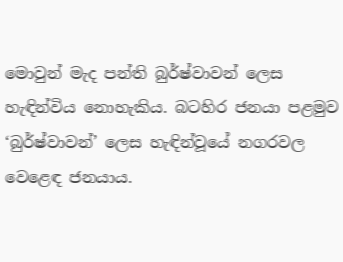මොවුන් මැද පන්ති බුර්ෂ්වාවන් ලෙස හැඳින්විය නොහැකිය. බටහිර ජනයා පළමුව ‘බුර්ෂ්වාවන්’ ලෙස හැඳින්වූයේ නගරවල වෙළෙඳ ජනයාය.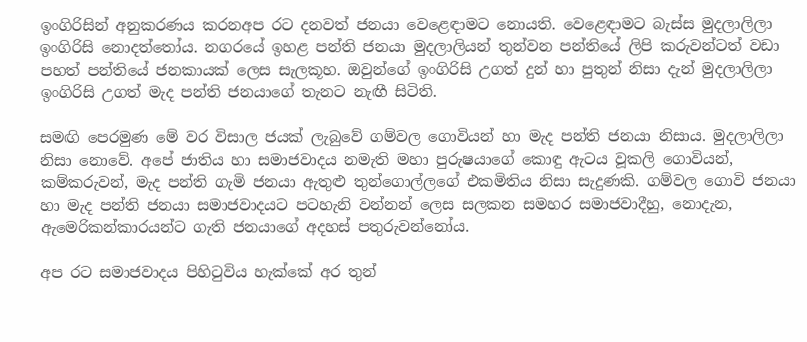ඉංගිරිසින් අනුකරණය කරනඅප රට දනවත් ජනයා වෙළෙඳාමට නොයති. වෙළෙඳාමට බැස්ස මුදලාලිලා ඉංගිරිසි නොදත්තෝය. නගරයේ ඉහළ පන්ති ජනයා මුදලාලියන් තුන්වන ‍පන්තියේ ලිපි කරුවන්ටත් වඩා පහත් පන්තියේ ජනකායක් ලෙස සැලකූහ. ඔවුන්ගේ ඉංගිරිසි උගත් දුන් හා පුතුන් නිසා දැන් මුදලාලිලා ඉංගිරිසි උගත් මැද පන්ති ජනයාගේ තැනට නැඟී සිටිති.

සමඟි පෙරමුණ මේ වර විසාල ජයක් ලැබුවේ ගම්වල ගොවියන් හා මැද පන්ති ජනයා නිසාය. මුදලාලිලා නිසා නොවේ. අපේ ජාතිය හා සමාජවාදය නමැති මහා පුරුෂයාගේ කොඳු ඇටය වූකලි ගොවියන්, කම්කරුවන්, මැද පන්ති ගැමි ජනයා ඇතුළු තුන්ගොල්ලගේ එකමිතිය නිසා සැදුණකි. ගම්වල ගොවි ජනයා හා මැද පන්ති ජනයා සමාජවාදයට පටහැනි වන්නන් ලෙස සලකන සමහර සමාජවාදීහු, නොදැන, ඇමෙරිකන්කාරයන්ට ගැති ජනයාගේ අදහස් පතුරුවන්නෝය.

අප රට සමාජවාදය පිහිටුවිය හැක්කේ අර තුන්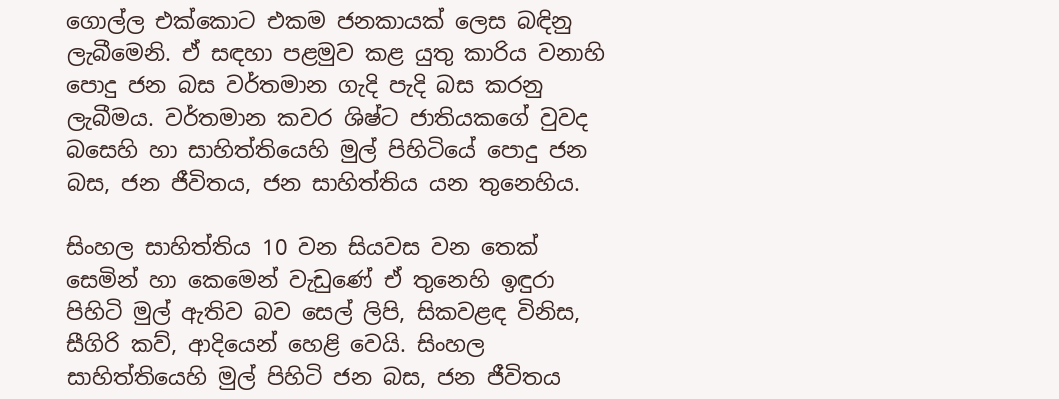ගොල්ල එක්කොට එකම ජනකායක් ලෙස බඳිනු ලැබීමෙනි. ඒ සඳහා පළමුව කළ යුතු කාරිය වනාහි පොදු ජන බස වර්තමාන ගැදි පැදි බස කරනු ලැබීමය. වර්තමාන කවර ශිෂ්ට ජාතියකගේ වුවද බසෙහි හා සාහිත්තියෙහි මුල් පිහිටියේ පොදු ජන බස, ජන ජීවිතය, ජන සාහිත්තිය යන තුනෙහිය.

සිංහල සාහිත්තිය 10 වන සියවස වන තෙක් සෙමින් හා කෙමෙන් වැඩුණේ ඒ තුනෙහි ඉඳුරා පිහිටි මුල් ඇතිව බව සෙල් ලිපි, සිකවළඳ විනිස, සීගිරි කව්, ආදියෙන් හෙළි වෙයි. සිංහල සාහිත්තියෙහි මුල් පිහිටි ජන බස, ජන ජීවිතය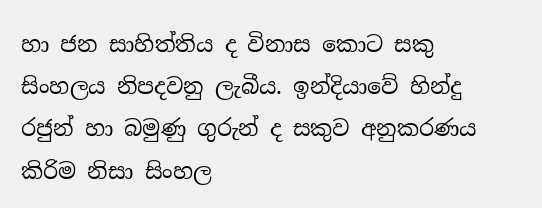හා ජන සාහිත්තිය ද විනාස කොට සකු සිංහලය නිපදවනු ලැබීය. ඉන්දියාවේ හින්දු රජුන් හා බමුණු ගුරුන් ද සකුව අනුකරණය කිරිම නිසා සිංහල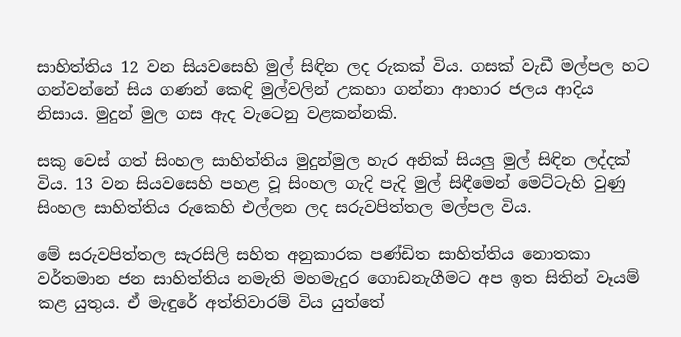සාහිත්තිය 12 වන සියවසෙහි මුල් සිඳින ලද රුකක් විය. ගසක් වැඩී මල්පල හට ගන්වන්නේ සිය ගණන් කෙඳි මුල්වලින් උකහා ගන්නා ආහාර ජලය ආදිය නිසාය. මුදුන් මුල ගස ඇද වැටෙනු වළකන්නකි.

සකු වෙස් ගත් සිංහල සාහිත්තිය මුදුන්මුල හැර අනික් සියලු මුල් සිඳින ලද්දක් විය. 13 වන සියවසෙහි පහළ වූ සිංහල ගැදි පැදි මුල් සිඳීමෙන් මෙට්ටැහි වුණු සිංහල සාහිත්තිය රුකෙහි එල්ලන ලද සරුවපිත්තල මල්පල විය.

මේ සරුවපිත්තල සැරසිලි සහිත අනුකාරක පණ්ඩිත සාහිත්තිය නොතකා වර්තමාන ජන සාහිත්තිය නමැති මහමැදුර ගොඩනැගීමට අප ඉත සිතින් වෑයම් කළ යුතුය. ඒ මැඳුරේ අත්තිවාරම් විය යුත්තේ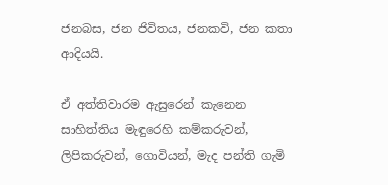ජනබස, ජන ජිවිතය, ජනකවි, ජන කතා ආදියයි.

ඒ අත්තිවාරම ඇසුරෙන් කැනෙන සාහිත්තිය මැඳුරෙහි කම්කරුවන්, ලිපිකරුවන්, ගොවියන්, මැද පන්ති ගැමි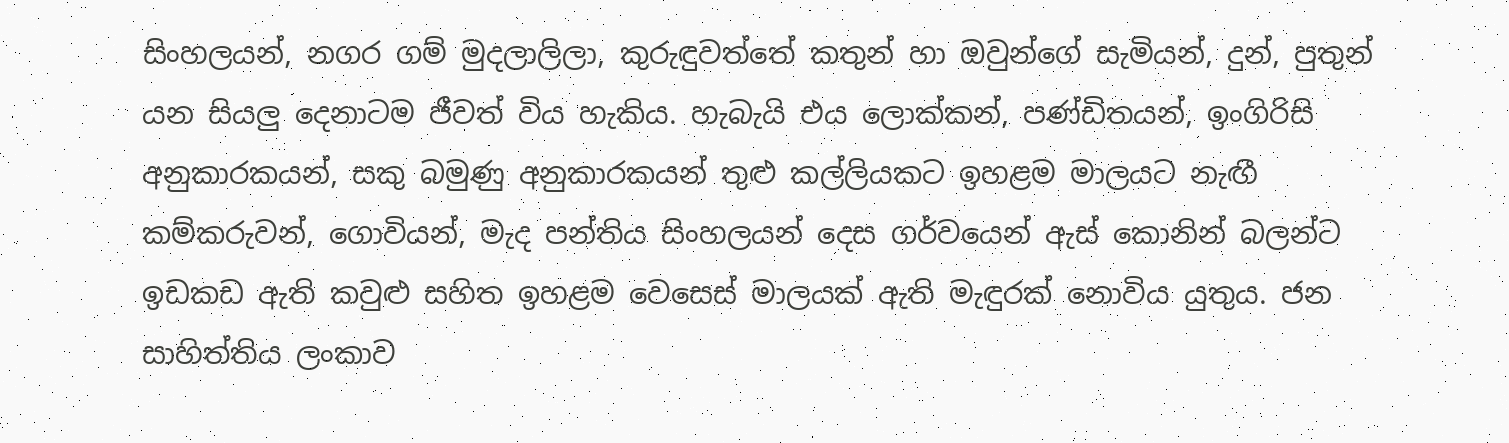සිංහලයන්, නගර ගම් මුදලාලිලා, කුරුඳුවත්තේ කතුන් හා ඔවුන්ගේ සැමියන්, දුන්, පුතුන් යන සියලු දෙනාටම ජීවත් විය හැකිය. හැබැයි එය ලොක්කන්, පණ්ඩිතයන්, ඉංගිරිසි අනුකාරකයන්, සකු බමුණු අනුකාරකයන් තුළු කල්ලියකට ඉහළම මාලයට නැඟී කම්කරුවන්, ගොවියන්, මැද පන්තිය සිංහලයන් දෙස ගර්වයෙන් ඇස් කොනින් බලන්ට ඉඩකඩ ඇති කවුළු සහිත ඉහළම වෙසෙස් මාලයක් ඇති මැඳුරක් නොවිය යුතුය. ජන සාහිත්තිය ලංකාව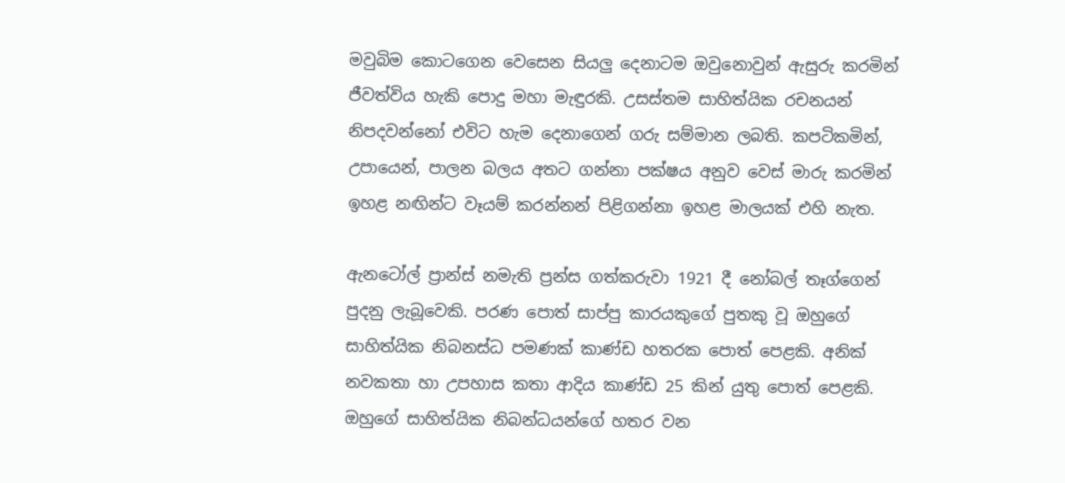මවුබිම කොටගෙන වෙසෙන සියලු දෙනාටම ඔවුනොවුන් ඇසුරු කරමින් ජීවත්විය හැකි පොදු මහා මැඳුරකි. උසස්තම සාහිත්යික රචනයන් නිපදවන්නෝ එවිට හැම දෙනාගෙන් ගරු සම්මාන ලබති. කපටිකමින්, උපායෙන්, පාලන බලය අතට ගන්නා පක්ෂය අනුව වෙස් මාරු කරමින් ඉහළ නඟින්ට වෑයම් කරන්නන් පිළිගන්නා ඉහළ මාලයක් එහි නැත.

ඇනටෝල් ප්‍රාන්ස් නමැති ප්‍රන්ස ගත්කරුවා 1921 දී නෝබල් තෑග්ගෙන් පුදනු ලැබූවෙකි. පරණ පොත් සාප්පු කාරයකුගේ පුතකු වූ ඔහුගේ සාහිත්යික නිබනස්ධ පමණක් කාණ්ඩ හතරක පොත් පෙළකි. අනික් නවකතා හා උපහාස කතා ආදිය කාණ්ඩ 25 කින් යුතු පොත් පෙළකි. ඔහුගේ සාහිත්යික නිබන්ධයන්ගේ හතර වන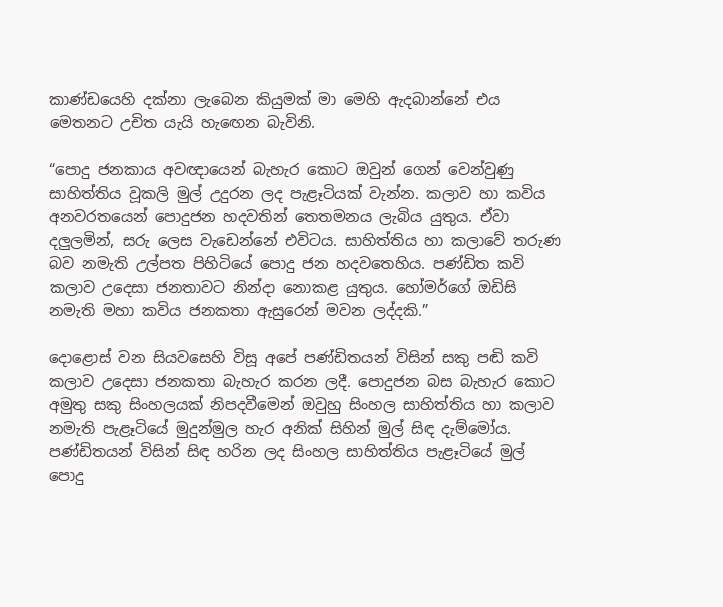කාණ්ඩයෙහි දක්නා ලැබෙන කියුමක් මා මෙහි ඇදබාන්නේ එය මෙතනට උචිත යැයි හැ‍ඟෙන බැවිනි.

“පොදු ජනකාය අවඥායෙන් බැහැර කොට ඔවුන් ගෙන් වෙන්වුණු සාහිත්තිය වූකලි මුල් උදුරන ලද පැළෑටියක් වැන්න. කලාව හා කවිය අනවරතයෙන් පොදුජන හදවතින් තෙතමනය ලැබිය යුතුය. ඒවා දලුලමින්, සරු ලෙස වැඩෙන්නේ එවිටය. සාහිත්තිය හා කලාවේ තරුණ බව නමැති උල්පත පිහිටියේ පොදු ජන හදවතෙහිය. පණ්ඩිත කවි කලාව උදෙසා ජනතාවට නින්දා නොකළ යුතුය. හෝමර්ගේ ඔඩිසි නමැති මහා කවිය ජනකතා ඇසුරෙන් මවන ලද්දකි.”

දොළොස් වන සියවසෙහි විසූ අපේ පණ්ඩිතයන් විසින් සකු පඬි කවි කලාව උදෙසා ජනකතා බැහැර කරන ලදී. පොදුජන බස බැහැර කොට අමුතු සකු සිංහලයක් නිපදවීමෙන් ඔවුහු සිංහල සාහිත්තිය හා කලාව නමැති පැළෑටියේ මුදුන්මුල හැර අනික් සිහින් මුල් සිඳ දැම්මෝය. පණ්ඩිතයන් විසින් සිඳ හරින ලද සිංහල සාහිත්තිය පැළෑටියේ මුල් පොදු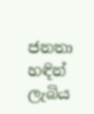ජනතා හඳින් ලැබිය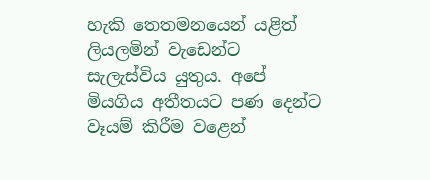හැකි තෙතමනයෙන් යළිත් ලියලමින් වැඩෙන්ට සැලැස්විය යුතුය. අපේ මියගිය අතීතයට පණ දෙන්ට වෑයම් කිරීම වළෙන්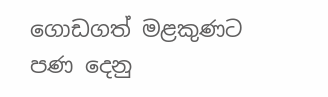ගොඩගත් මළකුණට පණ දෙනු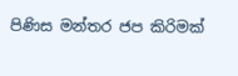පිණිස මන්තර ජප කිරිමක්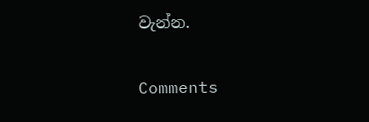වැන්න.

Comments